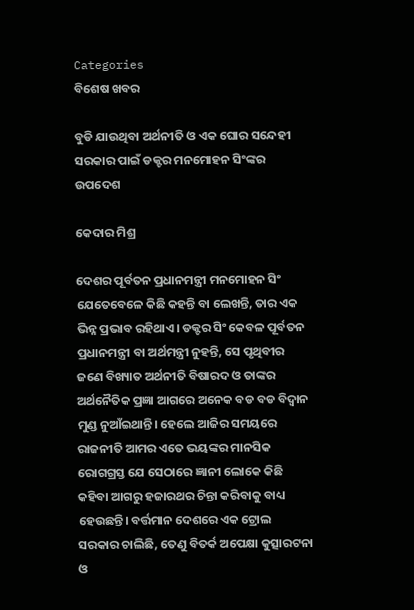Categories
ବିଶେଷ ଖବର

ବୁଡି ଯାଉଥିବା ଅର୍ଥନୀତି ଓ ଏକ ଘୋର ସନ୍ଦେହୀ ସରକାର ପାଇଁ ଡକ୍ଟର ମନମୋହନ ସିଂଙ୍କର ଉପଦେଶ

କେଦାର ମିଶ୍ର

ଦେଶର ପୂର୍ବତନ ପ୍ରଧାନମନ୍ତ୍ରୀ ମନମୋହନ ସିଂ ଯେତେବେଳେ କିଛି କହନ୍ତି ବା ଲେଖନ୍ତି, ତାର ଏକ ଭିନ୍ନ ପ୍ରଭାବ ରହିଥାଏ। ଡକ୍ଟର ସିଂ କେବଳ ପୂର୍ବତନ ପ୍ରଧାନମନ୍ତ୍ରୀ ବା ଅର୍ଥମନ୍ତ୍ରୀ ନୁହନ୍ତି, ସେ ପୃଥିବୀର ଜଣେ ବିଖ୍ୟାତ ଅର୍ଥନୀତି ବିଷାରଦ ଓ ତାଙ୍କର ଅର୍ଥନୈତିକ ପ୍ରଜ୍ଞା ଆଗରେ ଅନେକ ବଡ ବଡ ବିଦ୍ଵାନ ମୁଣ୍ଡ ନୁଆଁଇଥାନ୍ତି। ହେଲେ ଆଜିର ସମୟରେ ରାଜନୀତି ଆମର ଏତେ ଭୟଙ୍କର ମାନସିକ ରୋଗଗ୍ରସ୍ତ ଯେ ସେଠାରେ ଜ୍ଞାନୀ ଲୋକେ କିଛି କହିବା ଆଗରୁ ହଜାରଥର ଚିନ୍ତା କରିବାକୁ ବାଧ୍ୟ ହେଉଛନ୍ତି। ବର୍ତ୍ତମାନ ଦେଶରେ ଏକ ଟ୍ରୋଲ ସରକାର ଚାଲିଛି, ତେଣୁ ବିତର୍କ ଅପେକ୍ଷା କୁତ୍ସାରଟନା ଓ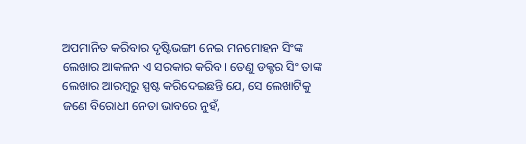ଅପମାନିତ କରିବାର ଦୃଷ୍ଟିଭଙ୍ଗୀ ନେଇ ମନମୋହନ ସିଂଙ୍କ ଲେଖାର ଆକଳନ ଏ ସରକାର କରିବ। ତେଣୁ ଡକ୍ଟର ସିଂ ତାଙ୍କ ଲେଖାର ଆରମ୍ବରୁ ସ୍ପଷ୍ଟ କରିଦେଇଛନ୍ତି ଯେ, ସେ ଲେଖାଟିକୁ ଜଣେ ବିରୋଧୀ ନେତା ଭାବରେ ନୁହଁ,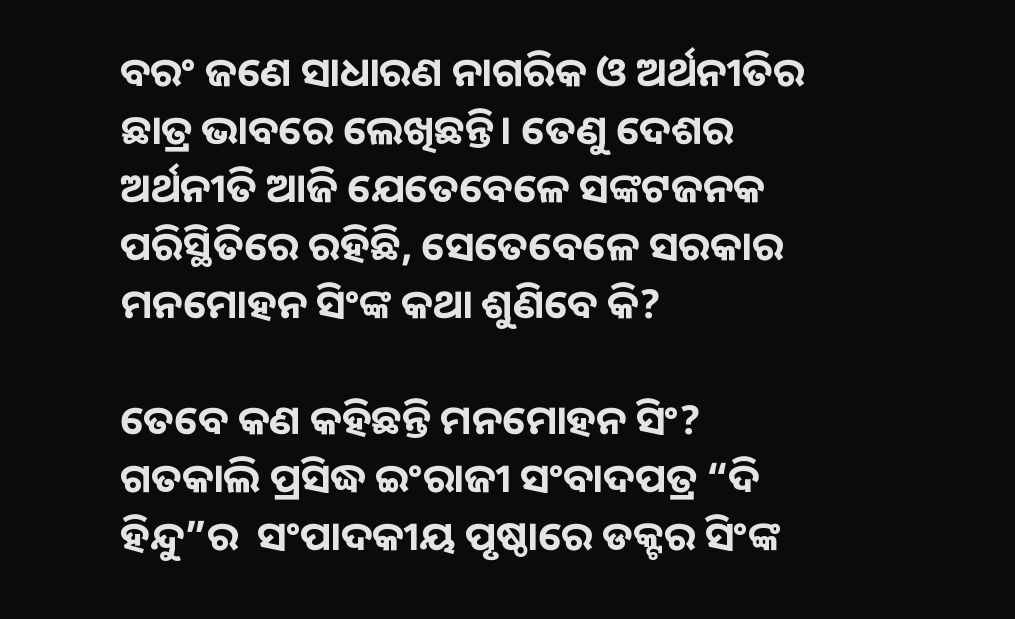ବରଂ ଜଣେ ସାଧାରଣ ନାଗରିକ ଓ ଅର୍ଥନୀତିର ଛାତ୍ର ଭାବରେ ଲେଖିଛନ୍ତି। ତେଣୁ ଦେଶର ଅର୍ଥନୀତି ଆଜି ଯେତେବେଳେ ସଙ୍କଟଜନକ ପରିସ୍ଥିତିରେ ରହିଛି, ସେତେବେଳେ ସରକାର ମନମୋହନ ସିଂଙ୍କ କଥା ଶୁଣିବେ କି?

ତେବେ କଣ କହିଛନ୍ତି ମନମୋହନ ସିଂ? ଗତକାଲି ପ୍ରସିଦ୍ଧ ଇଂରାଜୀ ସଂବାଦପତ୍ର “ଦି ହିନ୍ଦୁ”ର  ସଂପାଦକୀୟ ପୃଷ୍ଠାରେ ଡକ୍ଟର ସିଂଙ୍କ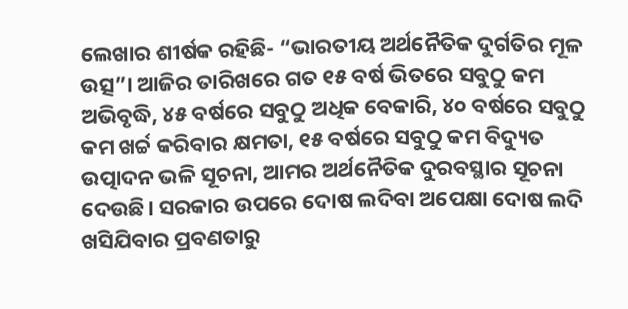ଲେଖାର ଶୀର୍ଷକ ରହିଛି- “ଭାରତୀୟ ଅର୍ଥନୈତିକ ଦୁର୍ଗତିର ମୂଳ ଉତ୍ସ”। ଆଜିର ତାରିଖରେ ଗତ ୧୫ ବର୍ଷ ଭିତରେ ସବୁଠୁ କମ ଅଭିବୃଦ୍ଧି, ୪୫ ବର୍ଷରେ ସବୁଠୁ ଅଧିକ ବେକାରି, ୪୦ ବର୍ଷରେ ସବୁଠୁ କମ ଖର୍ଚ୍ଚ କରିବାର କ୍ଷମତା, ୧୫ ବର୍ଷରେ ସବୁଠୁ କମ ବିଦ୍ୟୁତ ଉତ୍ପାଦନ ଭଳି ସୂଚନା, ଆମର ଅର୍ଥନୈତିକ ଦୁରବସ୍ଥାର ସୂଚନା ଦେଉଛି। ସରକାର ଉପରେ ଦୋଷ ଲଦିବା ଅପେକ୍ଷା ଦୋଷ ଲଦି ଖସିଯିବାର ପ୍ରବଣତାରୁ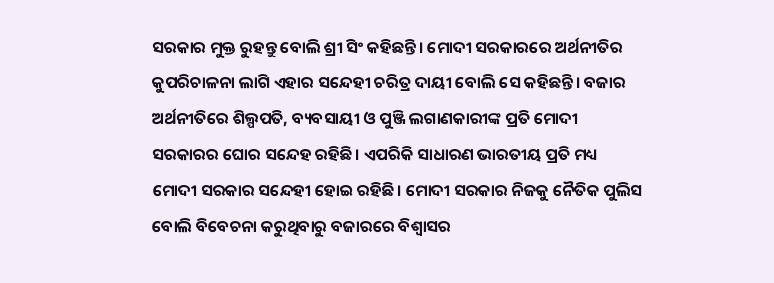ସରକାର ମୁକ୍ତ ରୁହନ୍ତୁ ବୋଲି ଶ୍ରୀ ସିଂ କହିଛନ୍ତି। ମୋଦୀ ସରକାରରେ ଅର୍ଥନୀତିର କୁପରିଚାଳନା ଲାଗି ଏହାର ସନ୍ଦେହୀ ଚରିତ୍ର ଦାୟୀ ବୋଲି ସେ କହିଛନ୍ତି। ବଜାର ଅର୍ଥନୀତିରେ ଶିଲ୍ପପତି, ବ୍ୟବସାୟୀ ଓ ପୁଞ୍ଜି ଲଗାଣକାରୀଙ୍କ ପ୍ରତି ମୋଦୀ ସରକାରର ଘୋର ସନ୍ଦେହ ରହିଛି। ଏପରିକି ସାଧାରଣ ଭାରତୀୟ ପ୍ରତି ମଧ୍ୟ ମୋଦୀ ସରକାର ସନ୍ଦେହୀ ହୋଇ ରହିଛି। ମୋଦୀ ସରକାର ନିଜକୁ ନୈତିକ ପୁଲିସ ବୋଲି ବିବେଚନା କରୁଥିବାରୁ ବଜାରରେ ବିଶ୍ବାସର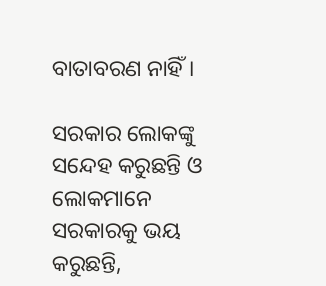ବାତାବରଣ ନାହିଁ।

ସରକାର ଲୋକଙ୍କୁ ସନ୍ଦେହ କରୁଛନ୍ତି ଓ ଲୋକମାନେ ସରକାରକୁ ଭୟ କରୁଛନ୍ତି,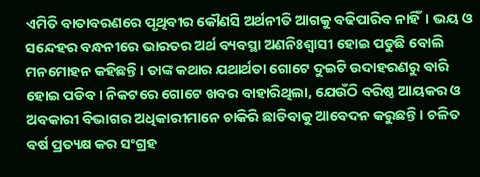ଏମିତି ବାତାବରଣରେ ପୃଥିବୀର କୌଣସି ଅର୍ଥନୀତି ଆଗକୁ ବଢିପାରିବ ନାହିଁ। ଭୟ ଓ ସନ୍ଦେହର ବନ୍ଧନୀରେ ଭାରତର ଅର୍ଥ ବ୍ୟବସ୍ଥା ଅଣନିଃଶ୍ଵାସୀ ହୋଇ ପଡୁଛି ବୋଲି ମନମୋହନ କହିଛନ୍ତି। ତାଙ୍କ କଥାର ଯଥାର୍ଥତା ଗୋଟେ ଦୁଇଟି ଉଦାହରଣରୁ ବାରି ହୋଇ ପଡିବ। ନିକଟରେ ଗୋଟେ ଖବର ବାହାରିଥିଲା, ଯେଉଁଠି ବରିଷ୍ଠ ଆୟକର ଓ ଅବକାରୀ ବିଭାଗର ଅଧିକାରୀମାନେ ଚାକିରି ଛାଡିବାକୁ ଆବେଦନ କରୁଛନ୍ତି। ଚଳିତ ବର୍ଷ ପ୍ରତ୍ୟକ୍ଷ କର ସଂଗ୍ରହ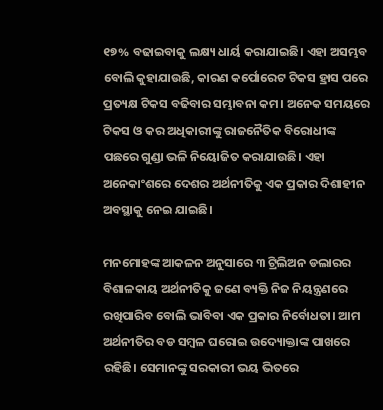୧୭% ବଢାଇବାକୁ ଲକ୍ଷ୍ୟ ଧାର୍ୟ କରାଯାଇଛି। ଏହା ଅସମ୍ଭବ ବୋଲି କୁହାଯାଉଛି, କାରଣ କର୍ପୋରେଟ ଟିକସ ହ୍ରାସ ପରେ ପ୍ରତ୍ୟକ୍ଷ ଟିକସ ବଢିବାର ସମ୍ଭାବନା କମ। ଅନେକ ସମୟରେ ଟିକସ ଓ କର ଅଧିକାରୀଙ୍କୁ ରାଜନୈତିକ ବିରୋଧୀଙ୍କ ପଛରେ ଗୁଣ୍ଡା ଭଳି ନିୟୋଜିତ କରାଯାଉଛି। ଏହା ଅନେକାଂଶରେ ଦେଶର ଅର୍ଥନୀତିକୁ ଏକ ପ୍ରକାର ଦିଶାହୀନ ଅବସ୍ଥାକୁ ନେଇ ଯାଇଛି।

ମନମୋହଙ୍କ ଆକଳନ ଅନୁସାରେ ୩ ଟ୍ରିଲିଅନ ଡଲାରର ବିଶାଳକାୟ ଅର୍ଥନୀତିକୁ ଜଣେ ବ୍ୟକ୍ତି ନିଜ ନିୟନ୍ତ୍ରଣରେ ରଖିପାରିବ ବୋଲି ଭାବିବା ଏକ ପ୍ରକାର ନିର୍ବୋଧତା। ଆମ ଅର୍ଥନୀତିର ବଡ ସମ୍ବଳ ଘରୋଇ ଉଦ୍ୟୋକ୍ତାଙ୍କ ପାଖରେ ରହିଛି। ସେମାନଙ୍କୁ ସରକାରୀ ଭୟ ଭିତରେ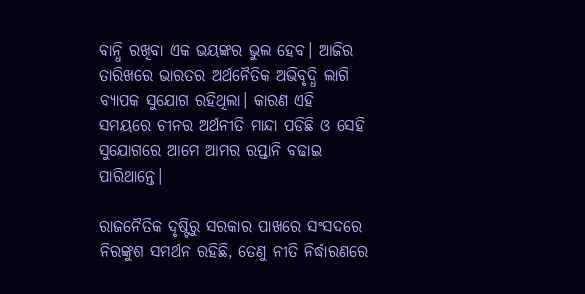ବାନ୍ଧି ରଖିବା ଏକ ଭୟଙ୍କର ଭୁଲ ହେବ। ଆଜିର ତାରିଖରେ ଭାରତର ଅର୍ଥନୈତିକ ଅଭିବୃଦ୍ଧି ଲାଗି ବ୍ୟାପକ ସୁଯୋଗ ରହିଥିଲା। କାରଣ ଏହି ସମୟରେ ଚୀନର ଅର୍ଥନୀତି ମାନ୍ଦା ପଡିଛି ଓ ସେହି ସୁଯୋଗରେ ଆମେ ଆମର ରପ୍ତାନି ବଢାଇ ପାରିଥାନ୍ତେ।

ରାଜନୈତିକ ଦୃଷ୍ଟିରୁ ସରକାର ପାଖରେ ସଂସଦରେ ନିରଙ୍କୁଶ ସମର୍ଥନ ରହିଛି, ତେଣୁ ନୀତି ନିର୍ଦ୍ଧାରଣରେ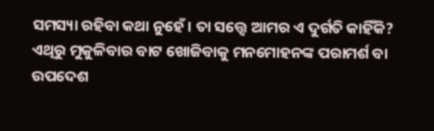ସମସ୍ୟା ରହିବା କଥା ନୁହେଁ। ତା ସତ୍ତ୍ୱେ ଆମର ଏ ଦୁର୍ଗତି କାହିଁକି? ଏଥିରୁ ମୁକୁଳିବାର ବାଟ ଖୋଜିବାକୁ ମନମୋହନଙ୍କ ପରାମର୍ଶ ବା ଉପଦେଶ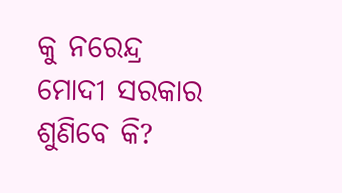କୁ ନରେନ୍ଦ୍ର ମୋଦୀ ସରକାର ଶୁଣିବେ କି?